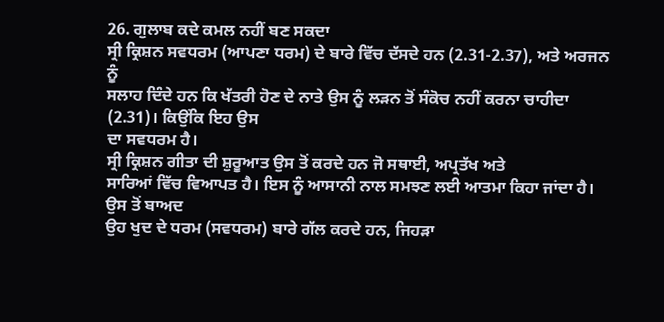26. ਗੁਲਾਬ ਕਦੇ ਕਮਲ ਨਹੀਂ ਬਣ ਸਕਦਾ
ਸ੍ਰੀ ਕ੍ਰਿਸ਼ਨ ਸਵਧਰਮ (ਆਪਣਾ ਧਰਮ) ਦੇ ਬਾਰੇ ਵਿੱਚ ਦੱਸਦੇ ਹਨ (2.31-2.37), ਅਤੇ ਅਰਜਨ ਨੂੰ
ਸਲਾਹ ਦਿੰਦੇ ਹਨ ਕਿ ਖੱਤਰੀ ਹੋਣ ਦੇ ਨਾਤੇ ਉਸ ਨੂੰ ਲੜਨ ਤੋਂ ਸੰਕੋਚ ਨਹੀਂ ਕਰਨਾ ਚਾਹੀਦਾ (2.31)। ਕਿਉਂਕਿ ਇਹ ਉਸ
ਦਾ ਸਵਧਰਮ ਹੈ।
ਸ੍ਰੀ ਕ੍ਰਿਸ਼ਨ ਗੀਤਾ ਦੀ ਸ਼ੁਰੂਆਤ ਉਸ ਤੋਂ ਕਰਦੇ ਹਨ ਜੋ ਸਥਾਈ, ਅਪ੍ਰਤੱਖ ਅਤੇ
ਸਾਰਿਆਂ ਵਿੱਚ ਵਿਆਪਤ ਹੈ। ਇਸ ਨੂੰ ਆਸਾਨੀ ਨਾਲ ਸਮਝਣ ਲਈ ਆਤਮਾ ਕਿਹਾ ਜਾਂਦਾ ਹੈ। ਉਸ ਤੋਂ ਬਾਅਦ
ਉਹ ਖੁਦ ਦੇ ਧਰਮ (ਸਵਧਰਮ) ਬਾਰੇ ਗੱਲ ਕਰਦੇ ਹਨ, ਜਿਹੜਾ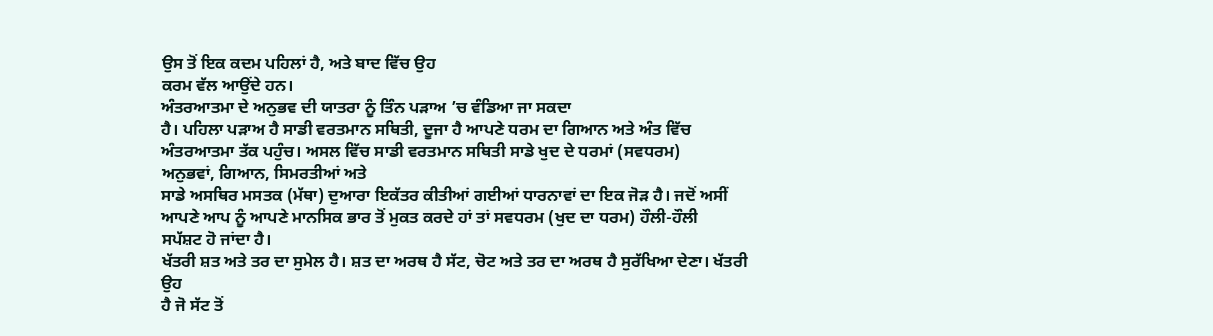ਉਸ ਤੋਂ ਇਕ ਕਦਮ ਪਹਿਲਾਂ ਹੈ, ਅਤੇ ਬਾਦ ਵਿੱਚ ਉਹ
ਕਰਮ ਵੱਲ ਆਉਂਦੇ ਹਨ।
ਅੰਤਰਆਤਮਾ ਦੇ ਅਨੁਭਵ ਦੀ ਯਾਤਰਾ ਨੂੰ ਤਿੰਨ ਪੜਾਅ ’ਚ ਵੰਡਿਆ ਜਾ ਸਕਦਾ
ਹੈ। ਪਹਿਲਾ ਪੜਾਅ ਹੈ ਸਾਡੀ ਵਰਤਮਾਨ ਸਥਿਤੀ, ਦੂਜਾ ਹੈ ਆਪਣੇ ਧਰਮ ਦਾ ਗਿਆਨ ਅਤੇ ਅੰਤ ਵਿੱਚ
ਅੰਤਰਆਤਮਾ ਤੱਕ ਪਹੁੰਚ। ਅਸਲ ਵਿੱਚ ਸਾਡੀ ਵਰਤਮਾਨ ਸਥਿਤੀ ਸਾਡੇ ਖੁਦ ਦੇ ਧਰਮਾਂ (ਸਵਧਰਮ)
ਅਨੁਭਵਾਂ, ਗਿਆਨ, ਸਿਮਰਤੀਆਂ ਅਤੇ
ਸਾਡੇ ਅਸਥਿਰ ਮਸਤਕ (ਮੱਥਾ) ਦੁਆਰਾ ਇਕੱਤਰ ਕੀਤੀਆਂ ਗਈਆਂ ਧਾਰਨਾਵਾਂ ਦਾ ਇਕ ਜੋੜ ਹੈ। ਜਦੋਂ ਅਸੀਂ
ਆਪਣੇ ਆਪ ਨੂੰ ਆਪਣੇ ਮਾਨਸਿਕ ਭਾਰ ਤੋਂ ਮੁਕਤ ਕਰਦੇ ਹਾਂ ਤਾਂ ਸਵਧਰਮ (ਖੁਦ ਦਾ ਧਰਮ) ਹੌਲੀ-ਹੌਲੀ
ਸਪੱਸ਼ਟ ਹੋ ਜਾਂਦਾ ਹੈ।
ਖੱਤਰੀ ਸ਼ਤ ਅਤੇ ਤਰ ਦਾ ਸੁਮੇਲ ਹੈ। ਸ਼ਤ ਦਾ ਅਰਥ ਹੈ ਸੱਟ, ਚੋਟ ਅਤੇ ਤਰ ਦਾ ਅਰਥ ਹੈ ਸੁਰੱਖਿਆ ਦੇਣਾ। ਖੱਤਰੀ ਉਹ
ਹੈ ਜੋ ਸੱਟ ਤੋਂ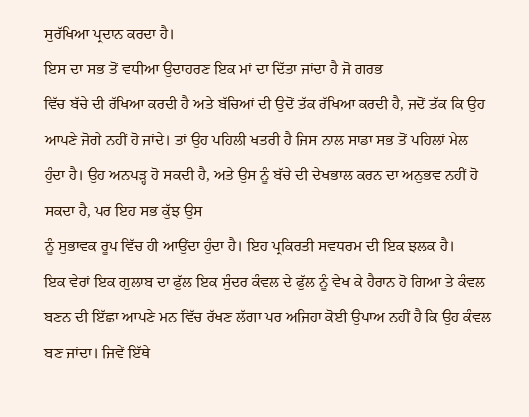ਸੁਰੱਖਿਆ ਪ੍ਰਦਾਨ ਕਰਦਾ ਹੈ।
ਇਸ ਦਾ ਸਭ ਤੋਂ ਵਧੀਆ ਉਦਾਹਰਣ ਇਕ ਮਾਂ ਦਾ ਦਿੱਤਾ ਜਾਂਦਾ ਹੈ ਜੋ ਗਰਭ
ਵਿੱਚ ਬੱਚੇ ਦੀ ਰੱਖਿਆ ਕਰਦੀ ਹੈ ਅਤੇ ਬੱਚਿਆਂ ਦੀ ਉਦੋਂ ਤੱਕ ਰੱਖਿਆ ਕਰਦੀ ਹੈ, ਜਦੋਂ ਤੱਕ ਕਿ ਉਹ
ਆਪਣੇ ਜੋਗੇ ਨਹੀਂ ਹੋ ਜਾਂਦੇ। ਤਾਂ ਉਹ ਪਹਿਲੀ ਖਤਰੀ ਹੈ ਜਿਸ ਨਾਲ ਸਾਡਾ ਸਭ ਤੋਂ ਪਹਿਲਾਂ ਮੇਲ
ਹੁੰਦਾ ਹੈ। ਉਹ ਅਨਪੜ੍ਹ ਹੋ ਸਕਦੀ ਹੈ, ਅਤੇ ਉਸ ਨੂੰ ਬੱਚੇ ਦੀ ਦੇਖਭਾਲ ਕਰਨ ਦਾ ਅਨੁਭਵ ਨਹੀਂ ਹੋ ਸਕਦਾ ਹੈ, ਪਰ ਇਹ ਸਭ ਕੁੱਝ ਉਸ
ਨੂੰ ਸੁਭਾਵਕ ਰੂਪ ਵਿੱਚ ਹੀ ਆਉਂਦਾ ਹੁੰਦਾ ਹੈ। ਇਹ ਪ੍ਰਕਿਰਤੀ ਸਵਧਰਮ ਦੀ ਇਕ ਝਲਕ ਹੈ।
ਇਕ ਵੇਰਾਂ ਇਕ ਗੁਲਾਬ ਦਾ ਫੁੱਲ ਇਕ ਸੁੰਦਰ ਕੰਵਲ ਦੇ ਫੁੱਲ ਨੂੰ ਵੇਖ ਕੇ ਹੈਰਾਨ ਹੋ ਗਿਆ ਤੇ ਕੰਵਲ ਬਣਨ ਦੀ ਇੱਛਾ ਆਪਣੇ ਮਨ ਵਿੱਚ ਰੱਖਣ ਲੱਗਾ ਪਰ ਅਜਿਹਾ ਕੋਈ ਉਪਾਅ ਨਹੀਂ ਹੈ ਕਿ ਉਹ ਕੰਵਲ ਬਣ ਜਾਂਦਾ। ਜਿਵੇਂ ਇੱਥੇ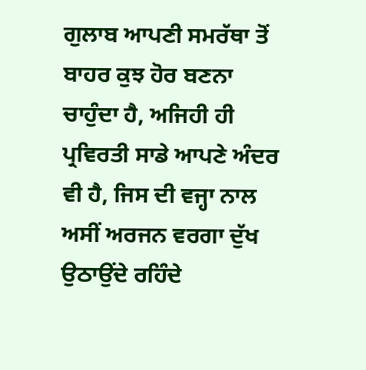ਗੁਲਾਬ ਆਪਣੀ ਸਮਰੱਥਾ ਤੋਂ ਬਾਹਰ ਕੁਝ ਹੋਰ ਬਣਨਾ ਚਾਹੁੰਦਾ ਹੈ, ਅਜਿਹੀ ਹੀ ਪ੍ਰਵਿਰਤੀ ਸਾਡੇ ਆਪਣੇ ਅੰਦਰ ਵੀ ਹੈ, ਜਿਸ ਦੀ ਵਜ੍ਹਾ ਨਾਲ ਅਸੀਂ ਅਰਜਨ ਵਰਗਾ ਦੁੱਖ ਉਠਾਉਂਦੇ ਰਹਿੰਦੇ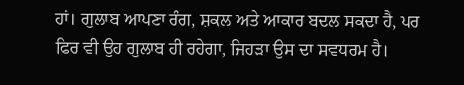ਹਾਂ। ਗੁਲਾਬ ਆਪਣਾ ਰੰਗ, ਸ਼ਕਲ ਅਤੇ ਆਕਾਰ ਬਦਲ ਸਕਦਾ ਹੈ, ਪਰ ਫਿਰ ਵੀ ਉਹ ਗੁਲਾਬ ਹੀ ਰਹੇਗਾ, ਜਿਹੜਾ ਉਸ ਦਾ ਸਵਧਰਮ ਹੈ।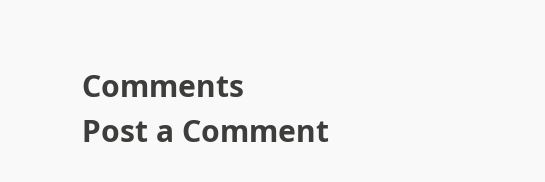Comments
Post a Comment